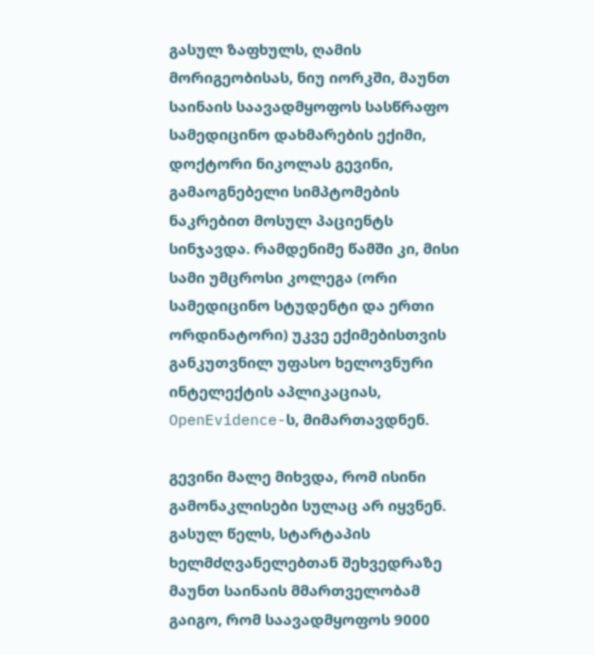გასულ ზაფხულს, ღამის მორიგეობისას, ნიუ იორკში, მაუნთ საინაის საავადმყოფოს სასწრაფო სამედიცინო დახმარების ექიმი, დოქტორი ნიკოლას გევინი, გამაოგნებელი სიმპტომების ნაკრებით მოსულ პაციენტს სინჯავდა. რამდენიმე წამში კი, მისი სამი უმცროსი კოლეგა (ორი სამედიცინო სტუდენტი და ერთი ორდინატორი) უკვე ექიმებისთვის განკუთვნილ უფასო ხელოვნური ინტელექტის აპლიკაციას, OpenEvidence-ს, მიმართავდნენ.

გევინი მალე მიხვდა, რომ ისინი გამონაკლისები სულაც არ იყვნენ. გასულ წელს, სტარტაპის ხელმძღვანელებთან შეხვედრაზე მაუნთ საინაის მმართველობამ გაიგო, რომ საავადმყოფოს 9000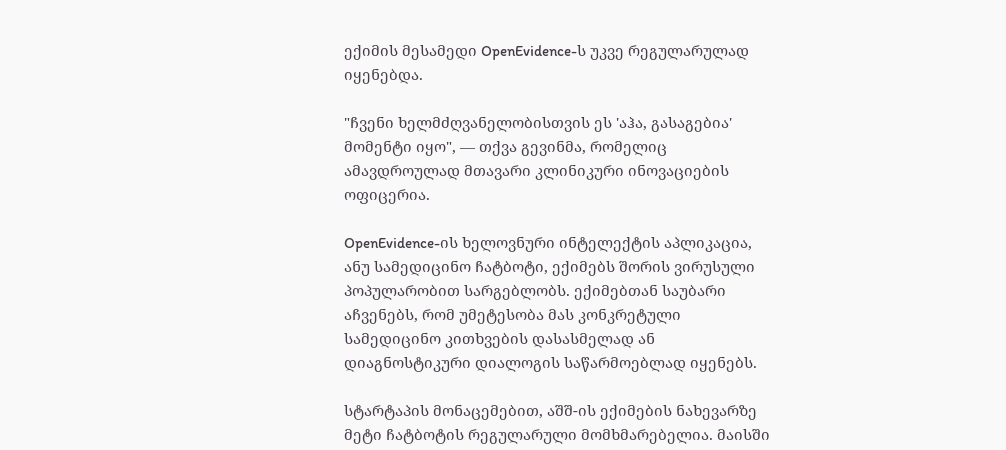ექიმის მესამედი OpenEvidence-ს უკვე რეგულარულად იყენებდა.

"ჩვენი ხელმძღვანელობისთვის ეს 'აჰა, გასაგებია' მომენტი იყო", — თქვა გევინმა, რომელიც ამავდროულად მთავარი კლინიკური ინოვაციების ოფიცერია.

OpenEvidence-ის ხელოვნური ინტელექტის აპლიკაცია, ანუ სამედიცინო ჩატბოტი, ექიმებს შორის ვირუსული პოპულარობით სარგებლობს. ექიმებთან საუბარი აჩვენებს, რომ უმეტესობა მას კონკრეტული სამედიცინო კითხვების დასასმელად ან დიაგნოსტიკური დიალოგის საწარმოებლად იყენებს.

სტარტაპის მონაცემებით, აშშ-ის ექიმების ნახევარზე მეტი ჩატბოტის რეგულარული მომხმარებელია. მაისში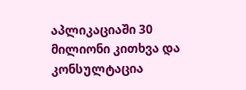აპლიკაციაში 30 მილიონი კითხვა და კონსულტაცია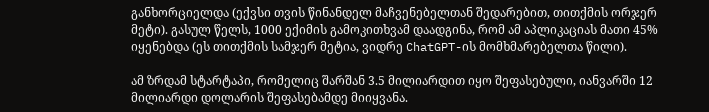განხორციელდა (ექვსი თვის წინანდელ მაჩვენებელთან შედარებით, თითქმის ორჯერ მეტი). გასულ წელს, 1000 ექიმის გამოკითხვამ დაადგინა, რომ ამ აპლიკაციას მათი 45% იყენებდა (ეს თითქმის სამჯერ მეტია, ვიდრე ChatGPT-ის მომხმარებელთა წილი).

ამ ზრდამ სტარტაპი, რომელიც შარშან 3.5 მილიარდით იყო შეფასებული, იანვარში 12 მილიარდი დოლარის შეფასებამდე მიიყვანა.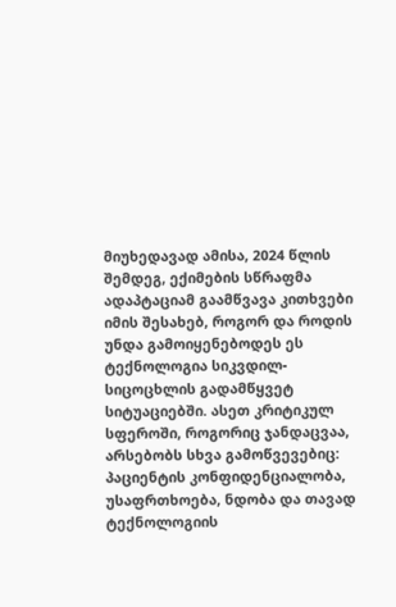მიუხედავად ამისა, 2024 წლის შემდეგ, ექიმების სწრაფმა ადაპტაციამ გაამწვავა კითხვები იმის შესახებ, როგორ და როდის უნდა გამოიყენებოდეს ეს ტექნოლოგია სიკვდილ-სიცოცხლის გადამწყვეტ სიტუაციებში. ასეთ კრიტიკულ სფეროში, როგორიც ჯანდაცვაა, არსებობს სხვა გამოწვევებიც: პაციენტის კონფიდენციალობა, უსაფრთხოება, ნდობა და თავად ტექნოლოგიის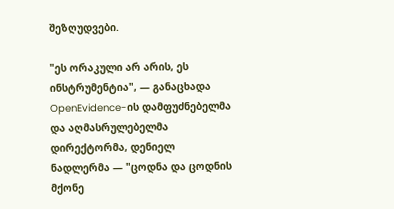შეზღუდვები.

"ეს ორაკული არ არის, ეს ინსტრუმენტია", — განაცხადა OpenEvidence-ის დამფუძნებელმა და აღმასრულებელმა დირექტორმა, დენიელ ნადლერმა — "ცოდნა და ცოდნის მქონე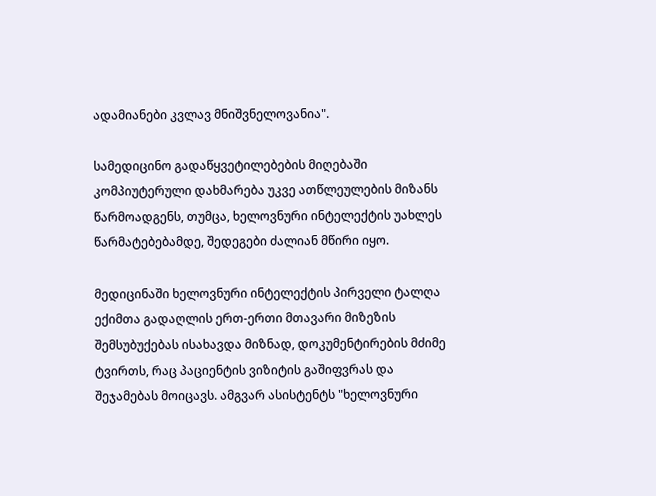ადამიანები კვლავ მნიშვნელოვანია".

სამედიცინო გადაწყვეტილებების მიღებაში კომპიუტერული დახმარება უკვე ათწლეულების მიზანს წარმოადგენს, თუმცა, ხელოვნური ინტელექტის უახლეს წარმატებებამდე, შედეგები ძალიან მწირი იყო.

მედიცინაში ხელოვნური ინტელექტის პირველი ტალღა ექიმთა გადაღლის ერთ-ერთი მთავარი მიზეზის შემსუბუქებას ისახავდა მიზნად, დოკუმენტირების მძიმე ტვირთს, რაც პაციენტის ვიზიტის გაშიფვრას და შეჯამებას მოიცავს. ამგვარ ასისტენტს "ხელოვნური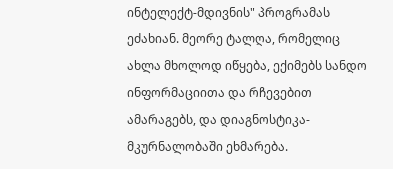ინტელექტ-მდივნის" პროგრამას ეძახიან. მეორე ტალღა, რომელიც ახლა მხოლოდ იწყება, ექიმებს სანდო ინფორმაციითა და რჩევებით ამარაგებს, და დიაგნოსტიკა-მკურნალობაში ეხმარება.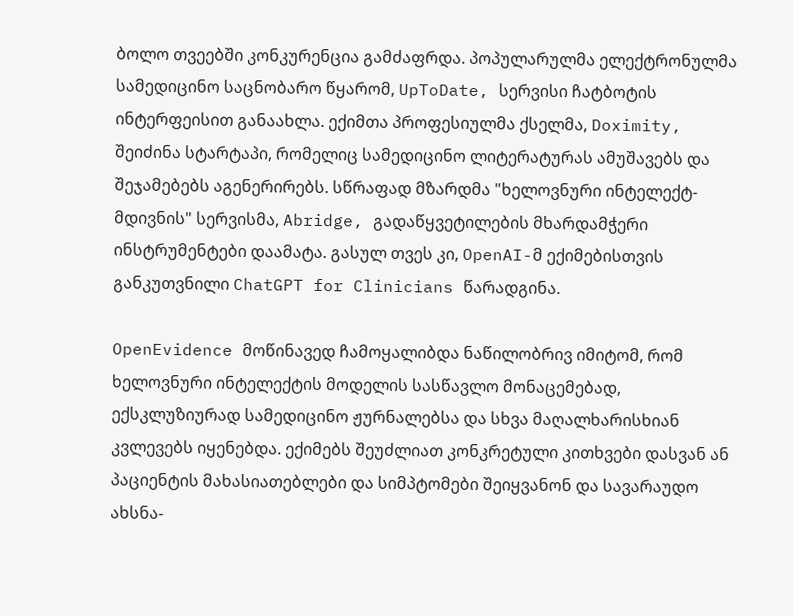ბოლო თვეებში კონკურენცია გამძაფრდა. პოპულარულმა ელექტრონულმა სამედიცინო საცნობარო წყარომ, UpToDate, სერვისი ჩატბოტის ინტერფეისით განაახლა. ექიმთა პროფესიულმა ქსელმა, Doximity, შეიძინა სტარტაპი, რომელიც სამედიცინო ლიტერატურას ამუშავებს და შეჯამებებს აგენერირებს. სწრაფად მზარდმა "ხელოვნური ინტელექტ-მდივნის" სერვისმა, Abridge, გადაწყვეტილების მხარდამჭერი ინსტრუმენტები დაამატა. გასულ თვეს კი, OpenAI-მ ექიმებისთვის განკუთვნილი ChatGPT for Clinicians წარადგინა.

OpenEvidence მოწინავედ ჩამოყალიბდა ნაწილობრივ იმიტომ, რომ ხელოვნური ინტელექტის მოდელის სასწავლო მონაცემებად, ექსკლუზიურად სამედიცინო ჟურნალებსა და სხვა მაღალხარისხიან კვლევებს იყენებდა. ექიმებს შეუძლიათ კონკრეტული კითხვები დასვან ან პაციენტის მახასიათებლები და სიმპტომები შეიყვანონ და სავარაუდო ახსნა-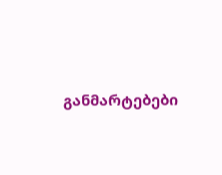განმარტებები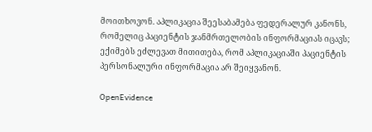მოითხოვონ. აპლიკაცია შეესაბამება ფედერალურ კანონს, რომელიც პაციენტის ჯანმრთელობის ინფორმაციას იცავს; ექიმებს ეძლევათ მითითება, რომ აპლიკაციაში პაციენტის პერსონალური ინფორმაცია არ შეიყვანონ.

OpenEvidence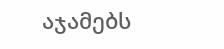აჯამებს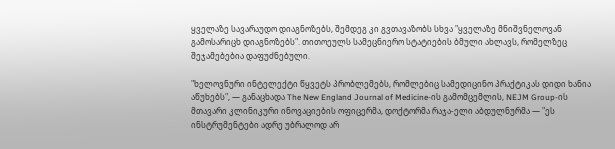ყველაზე სავარაუდო დიაგნოზებს, შემდეგ კი გვთავაზობს სხვა "ყველაზე მნიშვნელოვან გამოსარიცხ დიაგნოზებს". თითოეულს სამეცნიერო სტატიების ბმული ახლავს, რომელზეც შეჯამებებია დაფუძნებული.

"ხელოვნური ინტელექტი წყვეტს პრობლემებს, რომლებიც სამედიცინო პრაქტიკას დიდი ხანია აწუხებს", — განაცხადა The New England Journal of Medicine-ის გამომცემლის, NEJM Group-ის მთავარი კლინიკური ინოვაციების ოფიცერმა, დოქტორმა რაჯა-ელი აბდულნურმა — "ეს ინსტრუმენტები ადრე უბრალოდ არ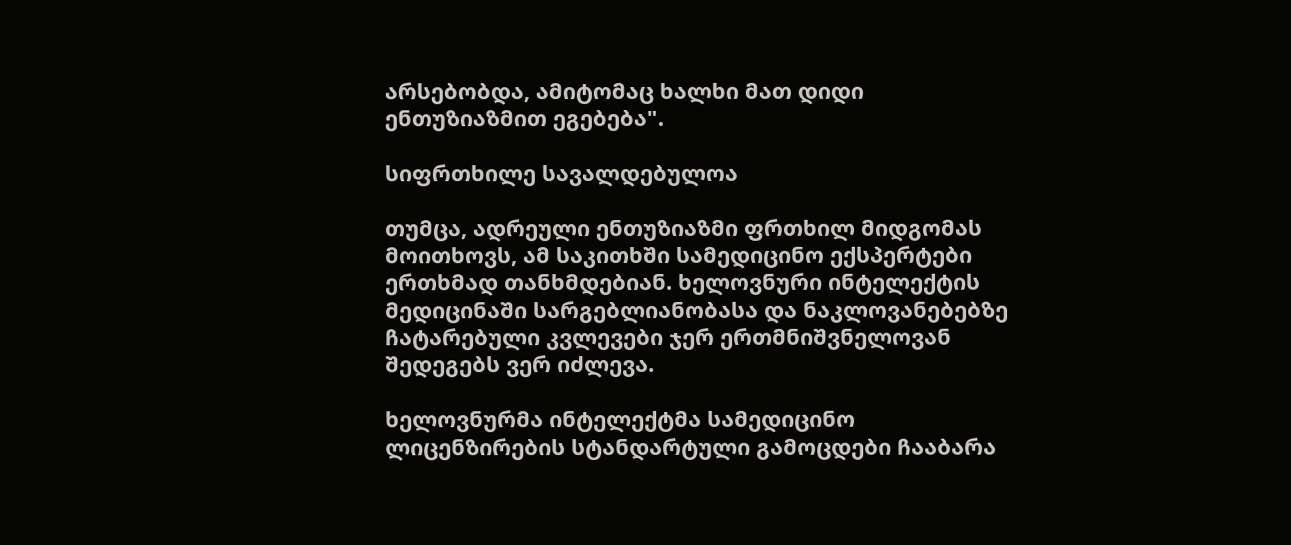არსებობდა, ამიტომაც ხალხი მათ დიდი ენთუზიაზმით ეგებება".

სიფრთხილე სავალდებულოა

თუმცა, ადრეული ენთუზიაზმი ფრთხილ მიდგომას მოითხოვს, ამ საკითხში სამედიცინო ექსპერტები ერთხმად თანხმდებიან. ხელოვნური ინტელექტის მედიცინაში სარგებლიანობასა და ნაკლოვანებებზე ჩატარებული კვლევები ჯერ ერთმნიშვნელოვან შედეგებს ვერ იძლევა.

ხელოვნურმა ინტელექტმა სამედიცინო ლიცენზირების სტანდარტული გამოცდები ჩააბარა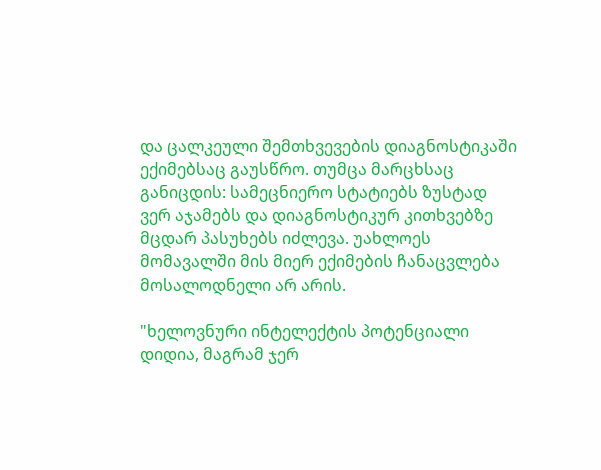და ცალკეული შემთხვევების დიაგნოსტიკაში ექიმებსაც გაუსწრო. თუმცა მარცხსაც განიცდის: სამეცნიერო სტატიებს ზუსტად ვერ აჯამებს და დიაგნოსტიკურ კითხვებზე მცდარ პასუხებს იძლევა. უახლოეს მომავალში მის მიერ ექიმების ჩანაცვლება მოსალოდნელი არ არის.

"ხელოვნური ინტელექტის პოტენციალი დიდია, მაგრამ ჯერ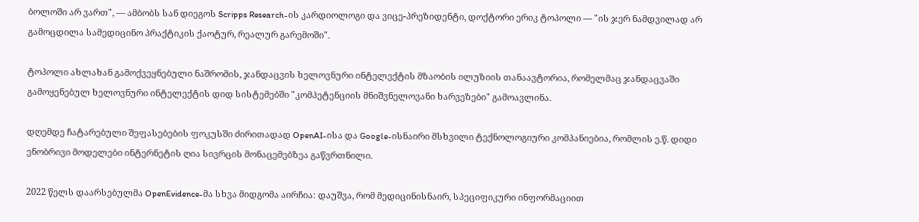ბოლოში არ ვართ", — ამბობს სან დიეგოს Scripps Research-ის კარდიოლოგი და ვიცე-პრეზიდენტი, დოქტორი ერიკ ტოპოლი — "ის ჯერ ნამდვილად არ გამოცდილა სამედიცინო პრაქტიკის ქაოტურ, რეალურ გარემოში".

ტოპოლი ახლახან გამოქვეყნებული ნაშრომის, ჯანდაცვის ხელოვნური ინტელექტის მზაობის ილუზიის თანაავტორია, რომელმაც ჯანდაცვაში გამოყენებულ ხელოვნური ინტელექტის დიდ სისტემებში "კომპეტენციის მნიშვნელოვანი ხარვეზები" გამოავლინა.

დღემდე ჩატარებული შეფასებების ფოკუსში ძირითადად OpenAI-ისა და Google-ისნაირი მსხვილი ტექნოლოგიური კომპანიებია, რომლის ე.წ. დიდი ენობრივი მოდელები ინტერნეტის ღია სივრცის მონაცემებზეა გაწვრთნილი.

2022 წელს დაარსებულმა OpenEvidence-მა სხვა მიდგომა აირჩია: დაუშვა, რომ მედიცინისნაირ, სპეციფიკური ინფორმაციით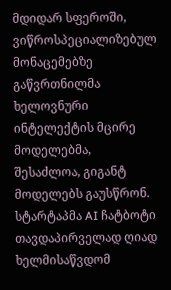მდიდარ სფეროში, ვიწროსპეციალიზებულ მონაცემებზე გაწვრთნილმა ხელოვნური ინტელექტის მცირე მოდელებმა, შესაძლოა, გიგანტ მოდელებს გაუსწრონ. სტარტაპმა AI ჩატბოტი თავდაპირველად ღიად ხელმისაწვდომ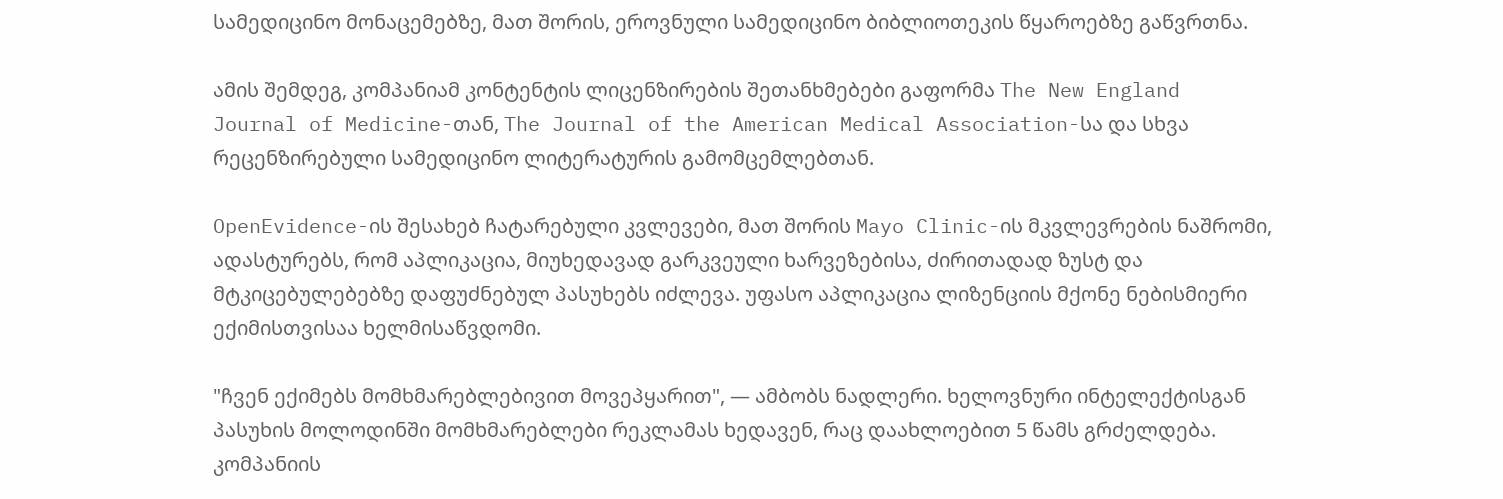სამედიცინო მონაცემებზე, მათ შორის, ეროვნული სამედიცინო ბიბლიოთეკის წყაროებზე გაწვრთნა.

ამის შემდეგ, კომპანიამ კონტენტის ლიცენზირების შეთანხმებები გაფორმა The New England Journal of Medicine-თან, The Journal of the American Medical Association-სა და სხვა რეცენზირებული სამედიცინო ლიტერატურის გამომცემლებთან.

OpenEvidence-ის შესახებ ჩატარებული კვლევები, მათ შორის Mayo Clinic-ის მკვლევრების ნაშრომი, ადასტურებს, რომ აპლიკაცია, მიუხედავად გარკვეული ხარვეზებისა, ძირითადად ზუსტ და მტკიცებულებებზე დაფუძნებულ პასუხებს იძლევა. უფასო აპლიკაცია ლიზენციის მქონე ნებისმიერი ექიმისთვისაა ხელმისაწვდომი.

"ჩვენ ექიმებს მომხმარებლებივით მოვეპყარით", — ამბობს ნადლერი. ხელოვნური ინტელექტისგან პასუხის მოლოდინში მომხმარებლები რეკლამას ხედავენ, რაც დაახლოებით 5 წამს გრძელდება. კომპანიის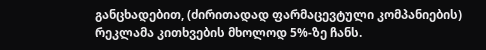განცხადებით, (ძირითადად ფარმაცევტული კომპანიების) რეკლამა კითხვების მხოლოდ 5%-ზე ჩანს.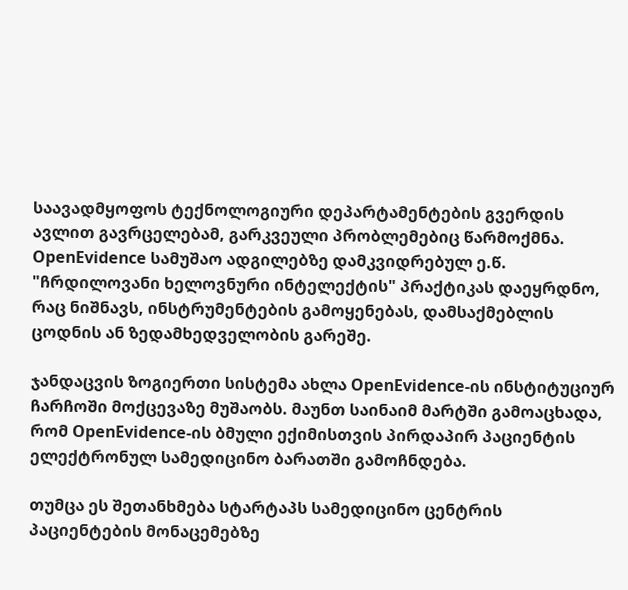საავადმყოფოს ტექნოლოგიური დეპარტამენტების გვერდის ავლით გავრცელებამ, გარკვეული პრობლემებიც წარმოქმნა. OpenEvidence სამუშაო ადგილებზე დამკვიდრებულ ე.წ. "ჩრდილოვანი ხელოვნური ინტელექტის" პრაქტიკას დაეყრდნო, რაც ნიშნავს, ინსტრუმენტების გამოყენებას, დამსაქმებლის ცოდნის ან ზედამხედველობის გარეშე.

ჯანდაცვის ზოგიერთი სისტემა ახლა OpenEvidence-ის ინსტიტუციურ ჩარჩოში მოქცევაზე მუშაობს. მაუნთ საინაიმ მარტში გამოაცხადა, რომ OpenEvidence-ის ბმული ექიმისთვის პირდაპირ პაციენტის ელექტრონულ სამედიცინო ბარათში გამოჩნდება.

თუმცა ეს შეთანხმება სტარტაპს სამედიცინო ცენტრის პაციენტების მონაცემებზე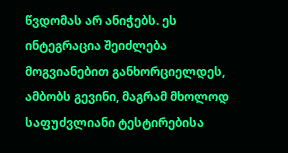წვდომას არ ანიჭებს. ეს ინტეგრაცია შეიძლება მოგვიანებით განხორციელდეს, ამბობს გევინი, მაგრამ მხოლოდ საფუძვლიანი ტესტირებისა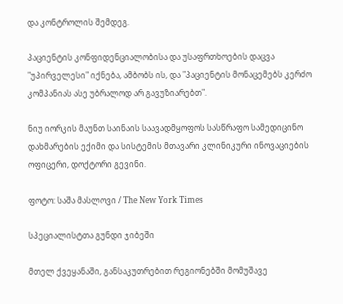და კონტროლის შემდეგ.

პაციენტის კონფიდენციალობისა და უსაფრთხოების დაცვა "უპირველესი" იქნება, ამბობს ის, და "პაციენტის მონაცემებს კერძო კომპანიას ასე უბრალოდ არ გავუზიარებთ".

ნიუ იორკის მაუნთ საინაის საავადმყოფოს სასწრაფო სამედიცინო დახმარების ექიმი და სისტემის მთავარი კლინიკური ინოვაციების ოფიცერი, დოქტორი გევინი.

ფოტო: საშა მასლოვი / The New York Times

სპეციალისტთა გუნდი ჯიბეში

მთელ ქვეყანაში, განსაკუთრებით რეგიონებში მომუშავე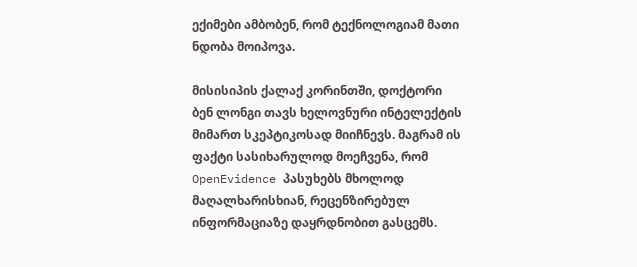ექიმები ამბობენ, რომ ტექნოლოგიამ მათი ნდობა მოიპოვა.

მისისიპის ქალაქ კორინთში, დოქტორი ბენ ლონგი თავს ხელოვნური ინტელექტის მიმართ სკეპტიკოსად მიიჩნევს. მაგრამ ის ფაქტი სასიხარულოდ მოეჩვენა, რომ OpenEvidence პასუხებს მხოლოდ მაღალხარისხიან, რეცენზირებულ ინფორმაციაზე დაყრდნობით გასცემს.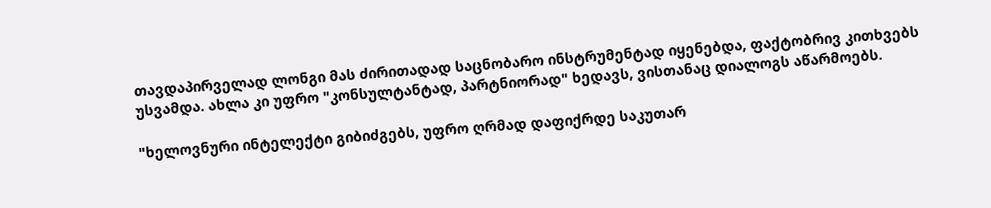თავდაპირველად ლონგი მას ძირითადად საცნობარო ინსტრუმენტად იყენებდა, ფაქტობრივ კითხვებს უსვამდა. ახლა კი უფრო "კონსულტანტად, პარტნიორად" ხედავს, ვისთანაც დიალოგს აწარმოებს.

"ხელოვნური ინტელექტი გიბიძგებს, უფრო ღრმად დაფიქრდე საკუთარ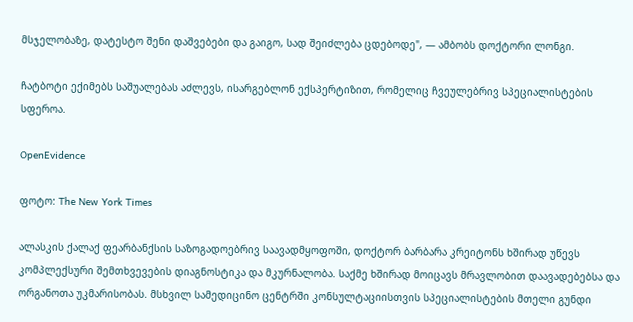მსჯელობაზე, დატესტო შენი დაშვებები და გაიგო, სად შეიძლება ცდებოდე", — ამბობს დოქტორი ლონგი.

ჩატბოტი ექიმებს საშუალებას აძლევს, ისარგებლონ ექსპერტიზით, რომელიც ჩვეულებრივ სპეციალისტების სფეროა.

OpenEvidence

ფოტო: The New York Times

ალასკის ქალაქ ფეარბანქსის საზოგადოებრივ საავადმყოფოში, დოქტორ ბარბარა კრეიტონს ხშირად უწევს კომპლექსური შემთხვევების დიაგნოსტიკა და მკურნალობა. საქმე ხშირად მოიცავს მრავლობით დაავადებებსა და ორგანოთა უკმარისობას. მსხვილ სამედიცინო ცენტრში კონსულტაციისთვის სპეციალისტების მთელი გუნდი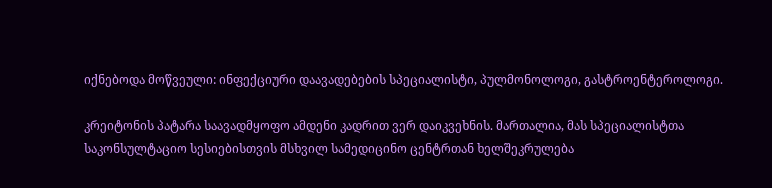იქნებოდა მოწვეული: ინფექციური დაავადებების სპეციალისტი, პულმონოლოგი, გასტროენტეროლოგი.

კრეიტონის პატარა საავადმყოფო ამდენი კადრით ვერ დაიკვეხნის. მართალია, მას სპეციალისტთა საკონსულტაციო სესიებისთვის მსხვილ სამედიცინო ცენტრთან ხელშეკრულება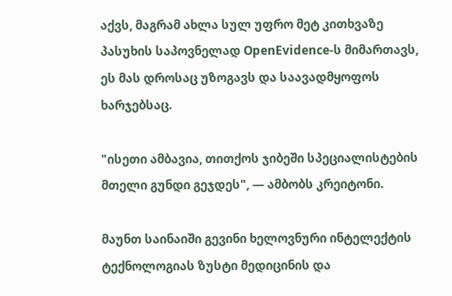აქვს, მაგრამ ახლა სულ უფრო მეტ კითხვაზე პასუხის საპოვნელად OpenEvidence-ს მიმართავს, ეს მას დროსაც უზოგავს და საავადმყოფოს ხარჯებსაც.

"ისეთი ამბავია, თითქოს ჯიბეში სპეციალისტების მთელი გუნდი გეჯდეს", — ამბობს კრეიტონი.

მაუნთ საინაიში გევინი ხელოვნური ინტელექტის ტექნოლოგიას ზუსტი მედიცინის და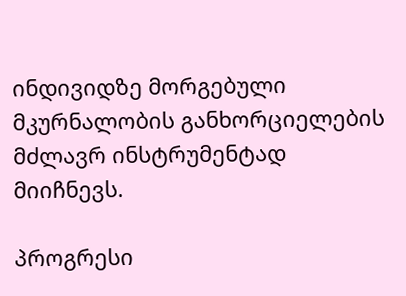ინდივიდზე მორგებული მკურნალობის განხორციელების მძლავრ ინსტრუმენტად მიიჩნევს.

პროგრესი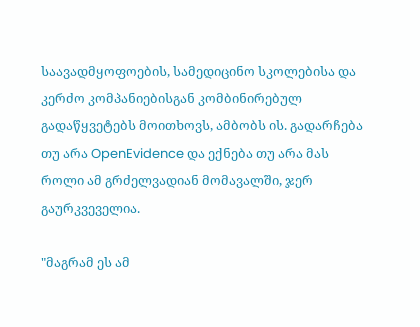საავადმყოფოების, სამედიცინო სკოლებისა და კერძო კომპანიებისგან კომბინირებულ გადაწყვეტებს მოითხოვს, ამბობს ის. გადარჩება თუ არა OpenEvidence და ექნება თუ არა მას როლი ამ გრძელვადიან მომავალში, ჯერ გაურკვეველია.

"მაგრამ ეს ამ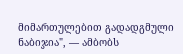მიმართულებით გადადგმული ნაბიჯია", — ამბობს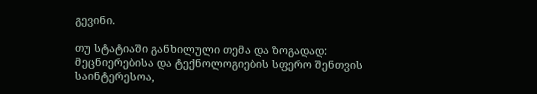გევინი.

თუ სტატიაში განხილული თემა და ზოგადად: მეცნიერებისა და ტექნოლოგიების სფერო შენთვის საინტერესოა,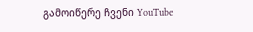გამოიწერე ჩვენი YouTube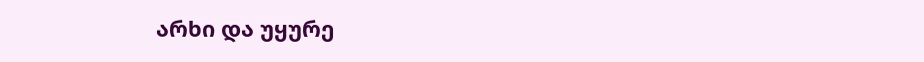არხი და უყურე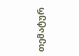თემატურ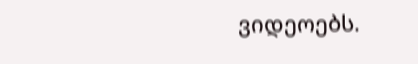ვიდეოებს.